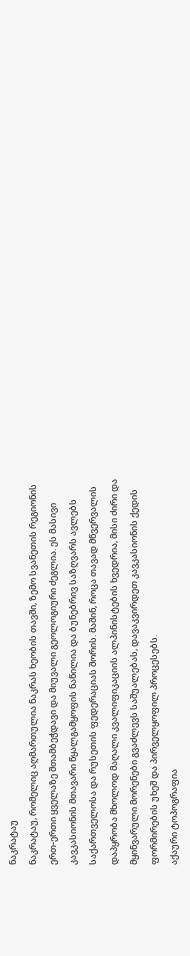ნაკრატაუ
ნაკრატაუ, რომელიც აღმართულია ნაკრას ხეობის თავში, ზემო სვანეთის რეგიონის ერთ-ერთი ყველაზე შთამბეჭდავი და მიუვალი გეოლოგიური ძეგლია. ეს მასივი კავკასიონის მთავარი წყალგამყოფის ნაწილია და ბუნებრივ საზღვარს ავლებს საქართველოსა და რუსეთის ფედერაციას შორის. მაშინ, როცა თავად მწვერვალის დაპყრობა მხოლოდ მაღალი კვალიფიკაციის ალპინისტების ხვედრია, მისი ძირი და მყინვარული მორენები გვაძლევს საშუალებას, დავაკვირდეთ კავკასიონის ქედის ფორმირების უხეშ და პირველყოფილ პროცესებს.
აქაური ტოპოგრაფია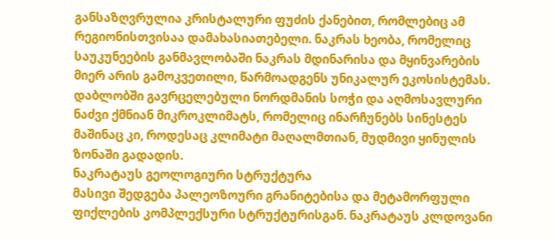განსაზღვრულია კრისტალური ფუძის ქანებით, რომლებიც ამ რეგიონისთვისაა დამახასიათებელი. ნაკრას ხეობა, რომელიც საუკუნეების განმავლობაში ნაკრას მდინარისა და მყინვარების მიერ არის გამოკვეთილი, წარმოადგენს უნიკალურ ეკოსისტემას. დაბლობში გავრცელებული ნორდმანის სოჭი და აღმოსავლური ნაძვი ქმნიან მიკროკლიმატს, რომელიც ინარჩუნებს სინესტეს მაშინაც კი, როდესაც კლიმატი მაღალმთიან, მუდმივი ყინულის ზონაში გადადის.
ნაკრატაუს გეოლოგიური სტრუქტურა
მასივი შედგება პალეოზოური გრანიტებისა და მეტამორფული ფიქლების კომპლექსური სტრუქტურისგან. ნაკრატაუს კლდოვანი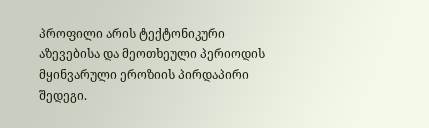პროფილი არის ტექტონიკური აზევებისა და მეოთხეული პერიოდის მყინვარული ეროზიის პირდაპირი შედეგი.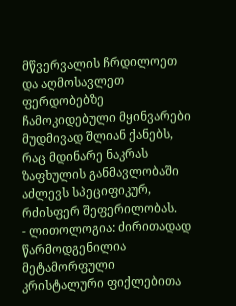მწვერვალის ჩრდილოეთ და აღმოსავლეთ ფერდობებზე ჩამოკიდებული მყინვარები მუდმივად შლიან ქანებს, რაც მდინარე ნაკრას ზაფხულის განმავლობაში აძლევს სპეციფიკურ, რძისფერ შეფერილობას.
- ლითოლოგია: ძირითადად წარმოდგენილია მეტამორფული კრისტალური ფიქლებითა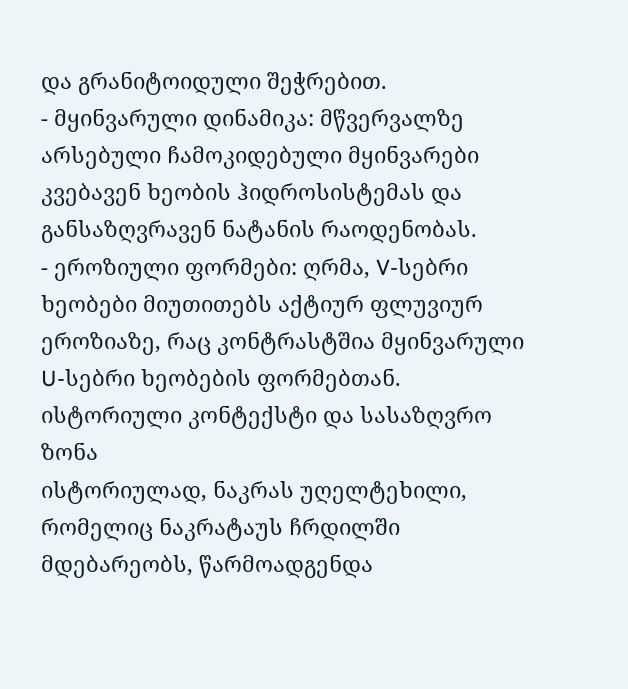და გრანიტოიდული შეჭრებით.
- მყინვარული დინამიკა: მწვერვალზე არსებული ჩამოკიდებული მყინვარები კვებავენ ხეობის ჰიდროსისტემას და განსაზღვრავენ ნატანის რაოდენობას.
- ეროზიული ფორმები: ღრმა, V-სებრი ხეობები მიუთითებს აქტიურ ფლუვიურ ეროზიაზე, რაც კონტრასტშია მყინვარული U-სებრი ხეობების ფორმებთან.
ისტორიული კონტექსტი და სასაზღვრო ზონა
ისტორიულად, ნაკრას უღელტეხილი, რომელიც ნაკრატაუს ჩრდილში მდებარეობს, წარმოადგენდა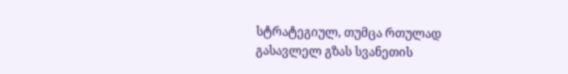სტრატეგიულ, თუმცა რთულად გასავლელ გზას სვანეთის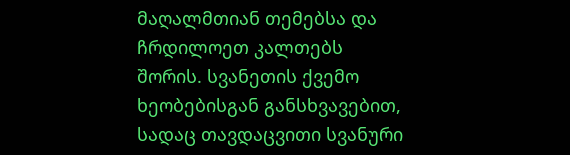მაღალმთიან თემებსა და ჩრდილოეთ კალთებს შორის. სვანეთის ქვემო ხეობებისგან განსხვავებით, სადაც თავდაცვითი სვანური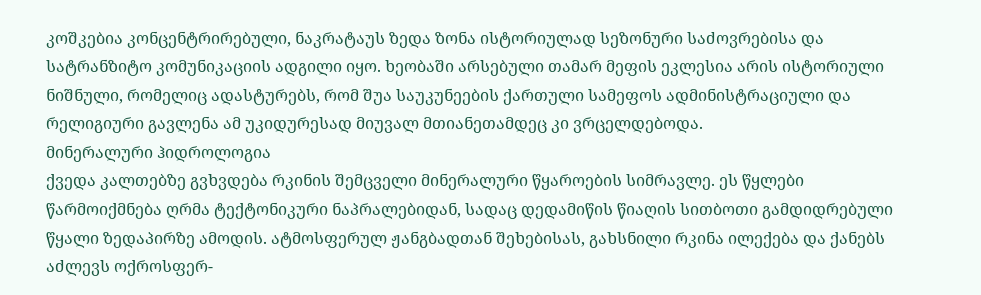კოშკებია კონცენტრირებული, ნაკრატაუს ზედა ზონა ისტორიულად სეზონური საძოვრებისა და სატრანზიტო კომუნიკაციის ადგილი იყო. ხეობაში არსებული თამარ მეფის ეკლესია არის ისტორიული ნიშნული, რომელიც ადასტურებს, რომ შუა საუკუნეების ქართული სამეფოს ადმინისტრაციული და რელიგიური გავლენა ამ უკიდურესად მიუვალ მთიანეთამდეც კი ვრცელდებოდა.
მინერალური ჰიდროლოგია
ქვედა კალთებზე გვხვდება რკინის შემცველი მინერალური წყაროების სიმრავლე. ეს წყლები წარმოიქმნება ღრმა ტექტონიკური ნაპრალებიდან, სადაც დედამიწის წიაღის სითბოთი გამდიდრებული წყალი ზედაპირზე ამოდის. ატმოსფერულ ჟანგბადთან შეხებისას, გახსნილი რკინა ილექება და ქანებს აძლევს ოქროსფერ-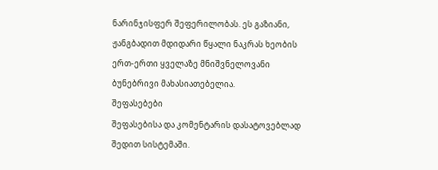ნარინჯისფერ შეფერილობას. ეს გაზიანი, ჟანგბადით მდიდარი წყალი ნაკრას ხეობის ერთ-ერთი ყველაზე მნიშვნელოვანი ბუნებრივი მახასიათებელია.
შეფასებები
შეფასებისა და კომენტარის დასატოვებლად შედით სისტემაში.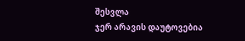შესვლა
ჯერ არავის დაუტოვებია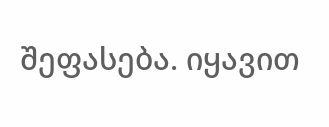შეფასება. იყავით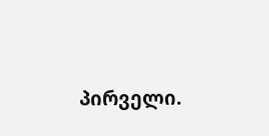პირველი.